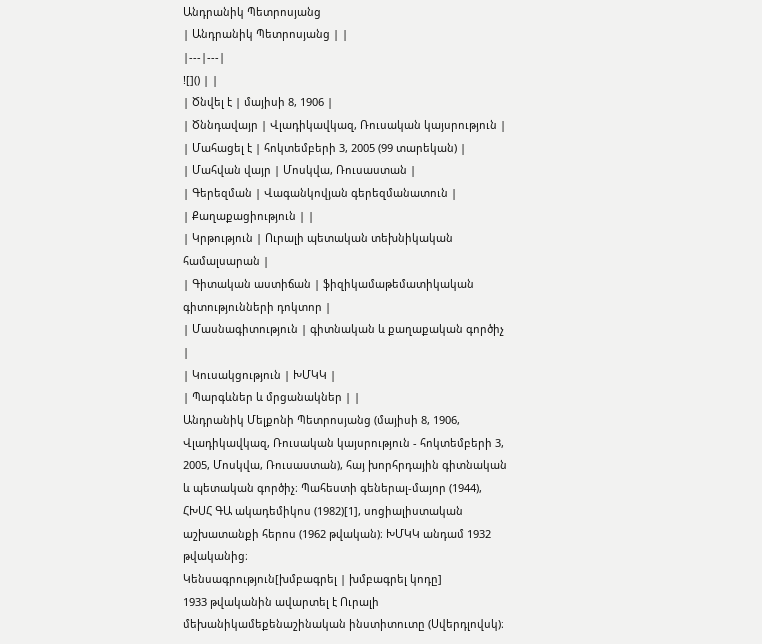Անդրանիկ Պետրոսյանց
| Անդրանիկ Պետրոսյանց | |
|---|---|
![]() | |
| Ծնվել է | մայիսի 8, 1906 |
| Ծննդավայր | Վլադիկավկազ, Ռուսական կայսրություն |
| Մահացել է | հոկտեմբերի 3, 2005 (99 տարեկան) |
| Մահվան վայր | Մոսկվա, Ռուսաստան |
| Գերեզման | Վագանկովյան գերեզմանատուն |
| Քաղաքացիություն | |
| Կրթություն | Ուրալի պետական տեխնիկական համալսարան |
| Գիտական աստիճան | ֆիզիկամաթեմատիկական գիտությունների դոկտոր |
| Մասնագիտություն | գիտնական և քաղաքական գործիչ |
| Կուսակցություն | ԽՄԿԿ |
| Պարգևներ և մրցանակներ | |
Անդրանիկ Մելքոնի Պետրոսյանց (մայիսի 8, 1906, Վլադիկավկազ, Ռուսական կայսրություն - հոկտեմբերի 3, 2005, Մոսկվա, Ռուսաստան), հայ խորհրդային գիտնական և պետական գործիչ։ Պահեստի գեներալ-մայոր (1944), ՀԽՍՀ ԳԱ ակադեմիկոս (1982)[1], սոցիալիստական աշխատանքի հերոս (1962 թվական)։ ԽՄԿԿ անդամ 1932 թվականից։
Կենսագրություն[խմբագրել | խմբագրել կոդը]
1933 թվականին ավարտել է Ուրալի մեխանիկամեքենաշինական ինստիտուտը (Սվերդլովսկ)։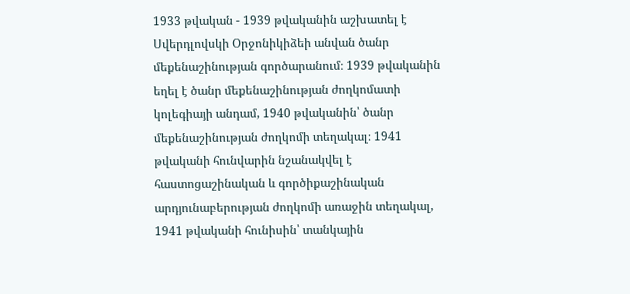1933 թվական - 1939 թվականին աշխատել է Սվերդլովսկի Օրջոնիկիձեի անվան ծանր մեքենաշինության գործարանում։ 1939 թվականին եղել է ծանր մեքենաշինության ժողկոմատի կոլեգիայի անդամ, 1940 թվականին՝ ծանր մեքենաշինության ժողկոմի տեղակալ։ 1941 թվականի հունվարին նշանակվել է հաստոցաշինական և գործիքաշինական արդյունաբերության ժողկոմի առաջին տեղակալ, 1941 թվականի հունիսին՝ տանկային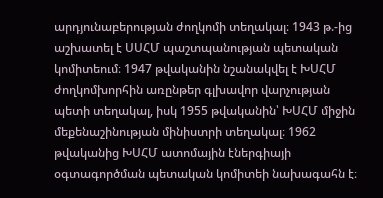արդյունաբերության ժողկոմի տեղակալ։ 1943 թ.-ից աշխատել է ՍՍՀՄ պաշտպանության պետական կոմիտեում։ 1947 թվականին նշանակվել է ԽՍՀՄ ժողկոմխորհին առընթեր գլխավոր վարչության պետի տեղակալ, իսկ 1955 թվականին՝ ԽՍՀՄ միջին մեքենաշինության մինիստրի տեղակալ։ 1962 թվականից ԽՍՀՄ ատոմային էներգիայի օգտագործման պետական կոմիտեի նախագահն է։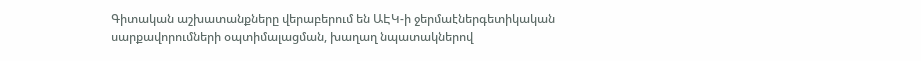Գիտական աշխատանքները վերաբերում են ԱԷԿ-ի ջերմաէներգետիկական սարքավորումների օպտիմալացման, խաղաղ նպատակներով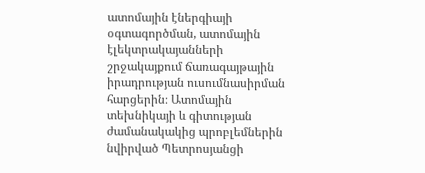ատոմային էներգիայի օգտագործման, ատոմային էլեկտրակայանների շրջակայքում ճառագայթային իրադրության ուսումնասիրման հարցերին։ Ատոմային տեխնիկայի և գիտության ժամանակակից պրոբլեմներին նվիրված Պետրոսյանցի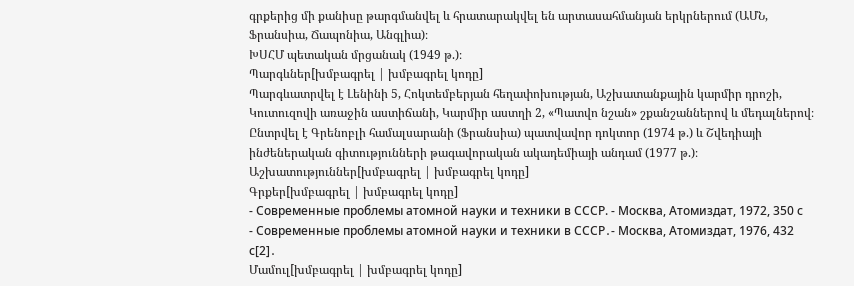գրքերից մի քանիսը թարգմանվել և հրատարակվել են արտասահմանյան երկրներում (ԱՄՆ, Ֆրանսիա, Ճապոնիա, Անգլիա)։
ԽՍՀՄ պետական մրցանակ (1949 թ.)։
Պարգևներ[խմբագրել | խմբագրել կոդը]
Պարգևատրվել է Լենինի 5, Հոկտեմբերյան հեղափոխության, Աշխատանքային կարմիր դրոշի, Կուտուզովի առաջին աստիճանի, Կարմիր աստղի 2, «Պատվո նշան» շքանշաններով և մեդալներով։ Ընտրվել է Գրենոբլի համալսարանի (Ֆրանսիա) պատվավոր դոկտոր (1974 թ.) և Շվեդիայի ինժեներական գիտությունների թագավորական ակադեմիայի անդամ (1977 թ.)։
Աշխատություններ[խմբագրել | խմբագրել կոդը]
Գրքեր[խմբագրել | խմբագրել կոդը]
- Современные проблемы атомной науки и техники в СССР. - Москва, Атомиздат, 1972, 350 с
- Современные проблемы атомной науки и техники в СССР․- Москва, Атомиздат, 1976, 432 с[2]․
Մամուլ[խմբագրել | խմբագրել կոդը]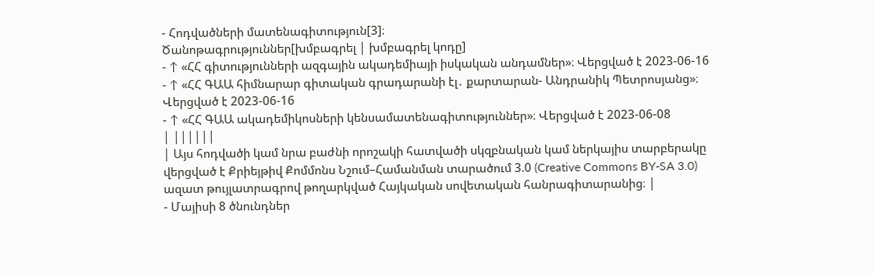- Հոդվածների մատենագիտություն[3]։
Ծանոթագրություններ[խմբագրել | խմբագրել կոդը]
- ↑ «ՀՀ գիտությունների ազգային ակադեմիայի իսկական անդամներ»։ Վերցված է 2023-06-16
- ↑ «ՀՀ ԳԱԱ հիմնարար գիտական գրադարանի էլ․ քարտարան- Անդրանիկ Պետրոսյանց»։ Վերցված է 2023-06-16
- ↑ «ՀՀ ԳԱԱ ակադեմիկոսների կենսամատենագիտություններ»։ Վերցված է 2023-06-08
| ||||||
| Այս հոդվածի կամ նրա բաժնի որոշակի հատվածի սկզբնական կամ ներկայիս տարբերակը վերցված է Քրիեյթիվ Քոմմոնս Նշում–Համանման տարածում 3.0 (Creative Commons BY-SA 3.0) ազատ թույլատրագրով թողարկված Հայկական սովետական հանրագիտարանից։ |
- Մայիսի 8 ծնունդներ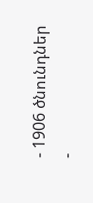- 1906 ծնունդներ
-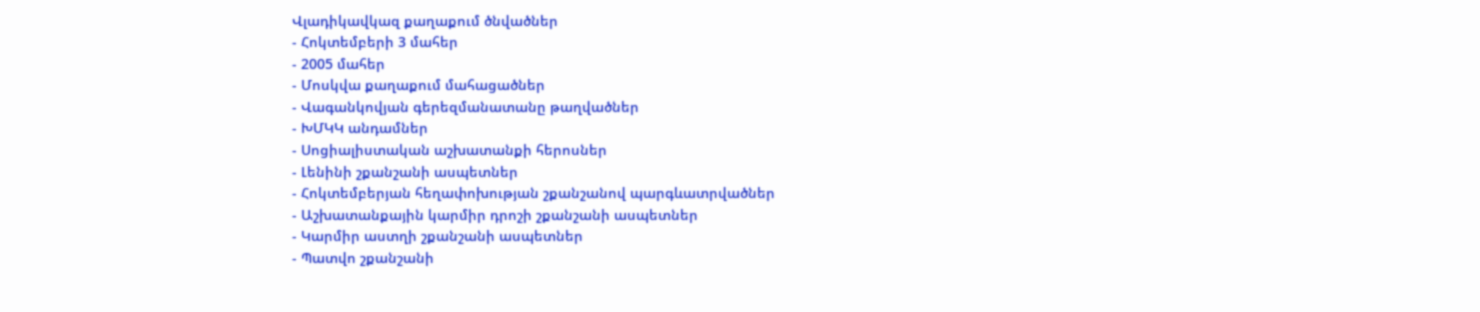Վլադիկավկազ քաղաքում ծնվածներ
- Հոկտեմբերի 3 մահեր
- 2005 մահեր
- Մոսկվա քաղաքում մահացածներ
- Վագանկովյան գերեզմանատանը թաղվածներ
- ԽՄԿԿ անդամներ
- Սոցիալիստական աշխատանքի հերոսներ
- Լենինի շքանշանի ասպետներ
- Հոկտեմբերյան հեղափոխության շքանշանով պարգևատրվածներ
- Աշխատանքային կարմիր դրոշի շքանշանի ասպետներ
- Կարմիր աստղի շքանշանի ասպետներ
- Պատվո շքանշանի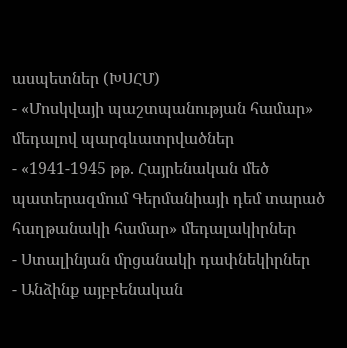ասպետներ (ԽՍՀՄ)
- «Մոսկվայի պաշտպանության համար» մեդալով պարգևատրվածներ
- «1941-1945 թթ. Հայրենական մեծ պատերազմում Գերմանիայի դեմ տարած հաղթանակի համար» մեդալակիրներ
- Ստալինյան մրցանակի դափնեկիրներ
- Անձինք այբբենական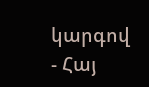կարգով
- Հայ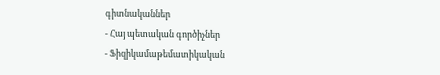գիտնականներ
- Հայ պետական գործիչներ
- Ֆիզիկամաթեմատիկական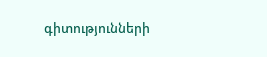գիտությունների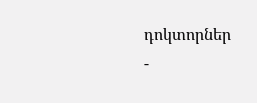դոկտորներ
-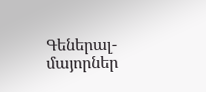Գեներալ-մայորներ